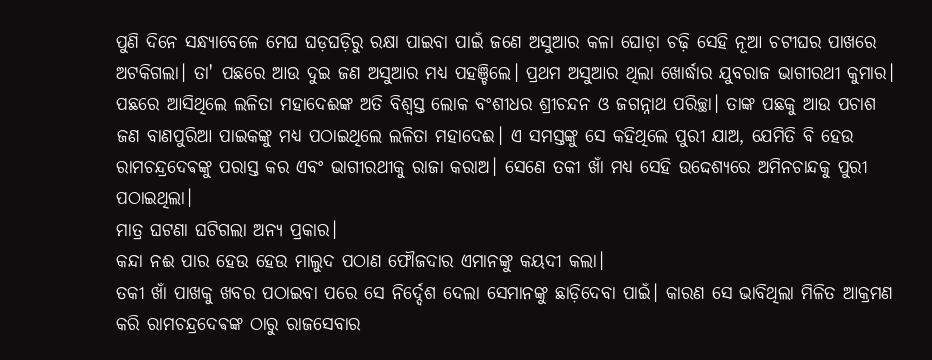ପୁଣି ଦିନେ ସନ୍ଧ୍ୟାବେଳେ ମେଘ ଘଡ଼ଘଡ଼ିରୁ ରକ୍ଷା ପାଇବା ପାଇଁ ଜଣେ ଅସୁଆର କଳା ଘୋଡ଼ା ଚଢ଼ି ସେହି ନୂଆ ଚଟୀଘର ପାଖରେ ଅଟକିଗଲା। ତା' ପଛରେ ଆଉ ଦୁଇ ଜଣ ଅସୁଆର ମଧ୍ୟ ପହଞ୍ଚିଲେ। ପ୍ରଥମ ଅସୁଆର ଥିଲା ଖୋର୍ଦ୍ଧାର ଯୁବରାଜ ଭାଗୀରଥୀ କୁମାର। ପଛରେ ଆସିଥିଲେ ଲଳିତା ମହାଦେଈଙ୍କ ଅତି ବିଶ୍ୱସ୍ତ ଲୋକ ବଂଶୀଧର ଶ୍ରୀଚନ୍ଦନ ଓ ଜଗନ୍ନାଥ ପରିଚ୍ଛା। ତାଙ୍କ ପଛକୁ ଆଉ ପଚାଶ ଜଣ ବାଣପୁରିଆ ପାଇକଙ୍କୁ ମଧ୍ୟ ପଠାଇଥିଲେ ଲଳିତା ମହାଦେଈ। ଏ ସମସ୍ତଙ୍କୁ ସେ କହିଥିଲେ ପୁରୀ ଯାଅ, ଯେମିତି ବି ହେଉ ରାମଚନ୍ଦ୍ରଦେଵଙ୍କୁ ପରାସ୍ତ କର ଏବଂ ଭାଗୀରଥୀକୁ ରାଜା କରାଅ। ସେଣେ ତକୀ ଖାଁ ମଧ୍ୟ ସେହି ଉଦ୍ଦେଶ୍ୟରେ ଅମିନଚାନ୍ଦକୁ ପୁରୀ ପଠାଇଥିଲା।
ମାତ୍ର ଘଟଣା ଘଟିଗଲା ଅନ୍ୟ ପ୍ରକାର।
କନ୍ଦା ନଈ ପାର ହେଉ ହେଉ ମାଲୁଦ ପଠାଣ ଫୌଜଦାର ଏମାନଙ୍କୁ କୟଦୀ କଲା।
ତକୀ ଖାଁ ପାଖକୁ ଖବର ପଠାଇବା ପରେ ସେ ନିର୍ଦ୍ଦେଶ ଦେଲା ସେମାନଙ୍କୁ ଛାଡ଼ିଦେବା ପାଇଁ। କାରଣ ସେ ଭାବିଥିଲା ମିଳିତ ଆକ୍ରମଣ କରି ରାମଚନ୍ଦ୍ରଦେଵଙ୍କ ଠାରୁ ରାଜସେବାର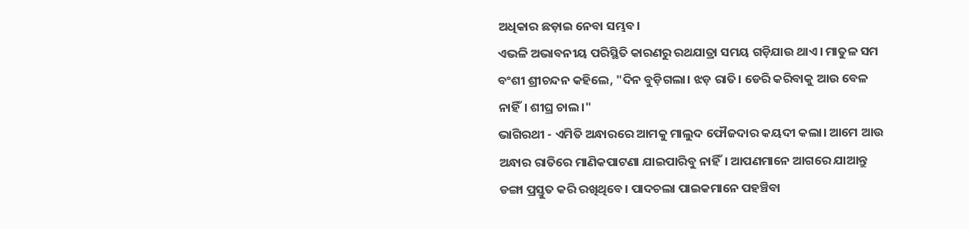ଅଧିକାର ଛଡ଼ାଇ ନେବା ସମ୍ଭବ।
ଏଭଳି ଅଭାବନୀୟ ପରିସ୍ଥିତି କାରଣରୁ ରଥଯାତ୍ରା ସମୟ ଗଡ଼ିଯାଉ ଥାଏ। ମାତୁଳ ସମ ବଂଶୀ ଶ୍ରୀଚନ୍ଦନ କହିଲେ, "ଦିନ ବୁଡ଼ିଗଲା। ଝଡ଼ ରାତି। ଡେରି କରିବାକୁ ଆଉ ବେଳ ନାହିଁ। ଶୀଘ୍ର ଚାଲ।"
ଭାଗିରଥୀ - ଏମିତି ଅନ୍ଧାରରେ ଆମକୁ ମାଲୁଦ ଫୌଜଦାର କୟଦୀ କଲା। ଆମେ ଆଉ ଅନ୍ଧାର ରାତିରେ ମାଣିକପାଟଣା ଯାଇପାରିବୁ ନାହିଁ। ଆପଣମାନେ ଆଗରେ ଯାଆନ୍ତୁ ଡଙ୍ଗା ପ୍ରସ୍ତୁତ କରି ରଖିଥିବେ। ପାଦଚଲା ପାଇକମାନେ ପହଞ୍ଚିବା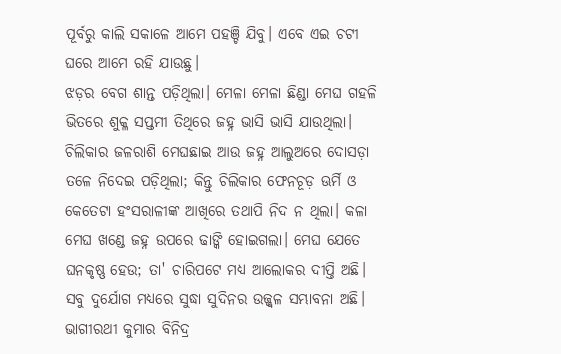ପୂର୍ବରୁ କାଲି ସକାଳେ ଆମେ ପହଞ୍ଚି ଯିବୁ। ଏବେ ଏଇ ଚଟୀ ଘରେ ଆମେ ରହି ଯାଉଛୁ।
ଝଡ଼ର ବେଗ ଶାନ୍ତ ପଡ଼ିଥିଲା। ମେଳା ମେଳା ଛିଣ୍ଡା ମେଘ ଗହଳି ଭିତରେ ଶୁକ୍ଳ ସପ୍ତମୀ ତିଥିରେ ଜହ୍ନ ଭାସି ଭାସି ଯାଉଥିଲା। ଚିଲିକାର ଜଳରାଶି ମେଘଛାଇ ଆଉ ଜହ୍ନ ଆଲୁଅରେ ଦୋସଡ଼ା ତଳେ ନିଦେଇ ପଡ଼ିଥିଲା; କିନ୍ତୁ ଚିଲିକାର ଫେନଚୂଡ଼ ଊର୍ମି ଓ କେତେଟା ହଂସରାଳୀଙ୍କ ଆଖିରେ ତଥାପି ନିଦ ନ ଥିଲା। କଳା ମେଘ ଖଣ୍ଡେ ଜହ୍ନ ଉପରେ ଢାଙ୍କି ହୋଇଗଲା। ମେଘ ଯେତେ ଘନକୃଷ୍ଣ ହେଉ; ତା' ଚାରିପଟେ ମଧ୍ୟ ଆଲୋକର ଦୀପ୍ତି ଅଛି। ସବୁ ଦୁର୍ଯୋଗ ମଧ୍ୟରେ ସୁଦ୍ଧା ସୁଦିନର ଉଜ୍ଜ୍ୱଳ ସମ୍ଭାବନା ଅଛି।
ଭାଗୀରଥୀ କୁମାର ବିନିଦ୍ର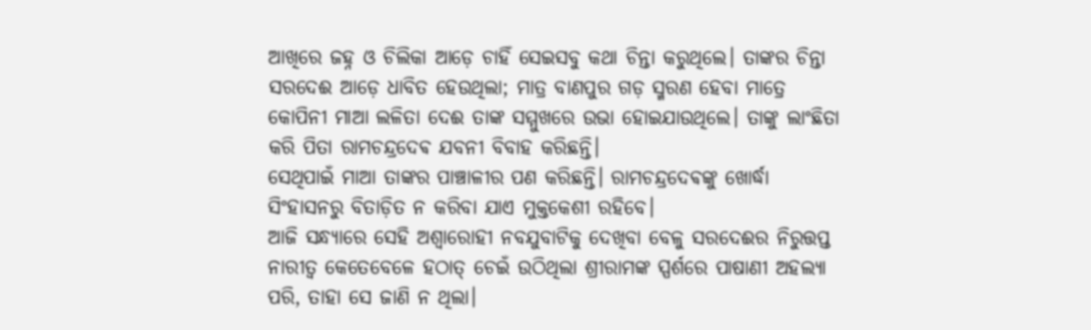ଆଖିରେ ଜହ୍ନ ଓ ଚିଲିକା ଆଡ଼େ ଚାହିଁ ସେଇସବୁ କଥା ଚିନ୍ତା କରୁଥିଲେ। ତାଙ୍କର ଚିନ୍ତା ସରଦେଈ ଆଡ଼େ ଧାବିତ ହେଉଥିଲା; ମାତ୍ର ବାଣପୁର ଗଡ଼ ସ୍ମରଣ ହେବା ମାତ୍ରେ କୋପିନୀ ମାଆ ଲଳିତା ଦେଈ ତାଙ୍କ ସମ୍ମୁଖରେ ଉଭା ହୋଇଯାଉଥିଲେ। ତାଙ୍କୁ ଲାଂଛିତା କରି ପିତା ରାମଚନ୍ଦ୍ରଦେଵ ଯବନୀ ବିବାହ କରିଛନ୍ତି।
ସେଥିପାଇଁ ମାଆ ତାଙ୍କର ପାଞ୍ଚାଳୀର ପଣ କରିଛନ୍ତି। ରାମଚନ୍ଦ୍ରଦେଵଙ୍କୁ ଖୋର୍ଦ୍ଧା ସିଂହାସନରୁ ବିତାଡ଼ିତ ନ କରିବା ଯାଏ ମୁକ୍ତକେଶୀ ରହିବେ।
ଆଜି ସନ୍ଧ୍ୟାରେ ସେହି ଅଶ୍ବାରୋହୀ ନବଯୁବାଟିକୁ ଦେଖିବା ବେଳୁ ସରଦେଈର ନିରୁତ୍ତପ୍ତ ନାରୀତ୍ବ କେତେବେଳେ ହଠାତ୍ ଚେଇଁ ଉଠିଥିଲା ଶ୍ରୀରାମଙ୍କ ସ୍ପର୍ଶରେ ପାଷାଣୀ ଅହଲ୍ୟା ପରି, ତାହା ସେ ଜାଣି ନ ଥିଲା।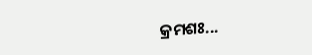କ୍ରମଶଃ...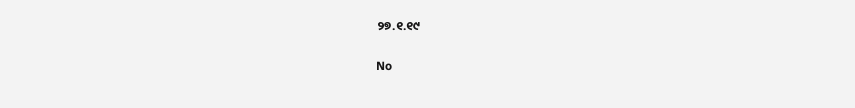୨୭.୧.୧୯

No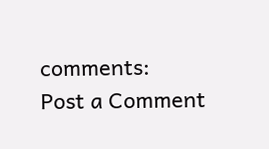comments:
Post a Comment